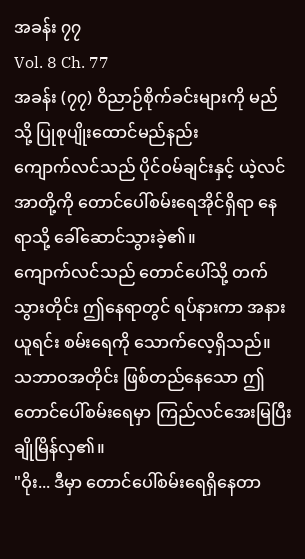အခန်း ၇၇
Vol. 8 Ch. 77
အခန်း (၇၇) ဝိညာဉ်စိုက်ခင်းများကို မည်သို့ ပြုစုပျိုးထောင်မည်နည်း
ကျောက်လင်သည် ပိုင်ဝမ်ချင်းနှင့် ယဲ့လင်အာတို့ကို တောင်ပေါ်စမ်းရေအိုင်ရှိရာ နေရာသို့ ခေါ်ဆောင်သွားခဲ့၏။
ကျောက်လင်သည် တောင်ပေါ်သို့ တက်သွားတိုင်း ဤနေရာတွင် ရပ်နားကာ အနားယူရင်း စမ်းရေကို သောက်လေ့ရှိသည်။
သဘာဝအတိုင်း ဖြစ်တည်နေသော ဤတောင်ပေါ်စမ်းရေမှာ ကြည်လင်အေးမြပြီး ချိုမြိန်လှ၏။
"ဝိုး... ဒီမှာ တောင်ပေါ်စမ်းရေရှိနေတာ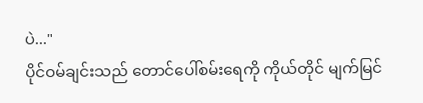ပဲ..."
ပိုင်ဝမ်ချင်းသည် တောင်ပေါ်စမ်းရေကို ကိုယ်တိုင် မျက်မြင်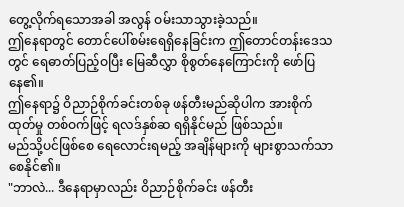တွေ့လိုက်ရသောအခါ အလွန် ဝမ်းသာသွားခဲ့သည်။
ဤနေရာတွင် တောင်ပေါ်စမ်းရေရှိနေခြင်းက ဤတောင်တန်းဒေသတွင် ရေဓာတ်ပြည့်ဝပြီး မြေဆီလွှာ စိုစွတ်နေကြောင်းကို ဖော်ပြနေ၏။
ဤနေရာ၌ ဝိညာဉ်စိုက်ခင်းတစ်ခု ဖန်တီးမည်ဆိုပါက အားစိုက်ထုတ်မှု တစ်ဝက်ဖြင့် ရလဒ်နှစ်ဆ ရရှိနိုင်မည် ဖြစ်သည်။
မည်သို့ပင်ဖြစ်စေ ရေလောင်းရမည့် အချိန်များကို များစွာသက်သာစေနိုင်၏။
"ဘာလဲ... ဒီနေရာမှာလည်း ဝိညာဉ်စိုက်ခင်း ဖန်တီး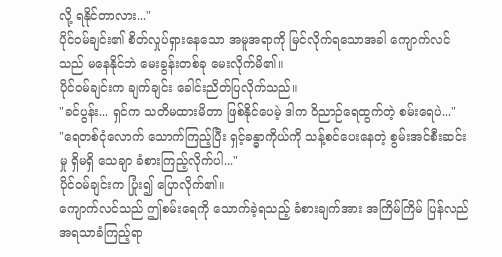လို့ ရနိုင်တာလား..."
ပိုင်ဝမ်ချင်း၏ စိတ်လှုပ်ရှားနေသော အမူအရာကို မြင်လိုက်ရသောအခါ ကျောက်လင်သည် မနေနိုင်ဘဲ မေးခွန်းတစ်ခု မေးလိုက်မိ၏။
ပိုင်ဝမ်ချင်းက ချက်ချင်း ခေါင်းညိတ်ပြလိုက်သည်။
"ခင်ပွန်း... ရှင်က သတိမထားမိတာ ဖြစ်နိုင်ပေမဲ့ ဒါက ဝိညာဉ်ရေထွက်တဲ့ စမ်းရေပဲ..."
"ရေတစ်ငုံလောက် သောက်ကြည့်ပြီး ရှင့်ခန္ဓာကိုယ်ကို သန့်စင်ပေးနေတဲ့ စွမ်းအင်စီးဆင်းမှု ရှိမရှိ သေချာ ခံစားကြည့်လိုက်ပါ..."
ပိုင်ဝမ်ချင်းက ပြုံး၍ ပြောလိုက်၏။
ကျောက်လင်သည် ဤစမ်းရေကို သောက်ခဲ့ရသည့် ခံစားချက်အား အကြိမ်ကြိမ် ပြန်လည် အရသာခံကြည့်ရာ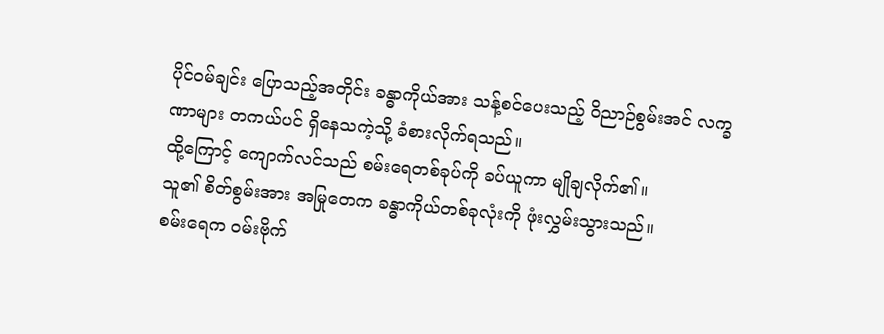ပိုင်ဝမ်ချင်း ပြောသည့်အတိုင်း ခန္ဓာကိုယ်အား သန့်စင်ပေးသည့် ဝိညာဉ်စွမ်းအင် လက္ခဏာများ တကယ်ပင် ရှိနေသကဲ့သို့ ခံစားလိုက်ရသည်။
ထို့ကြောင့် ကျောက်လင်သည် စမ်းရေတစ်ခုပ်ကို ခပ်ယူကာ မျိုချလိုက်၏။
သူ၏ စိတ်စွမ်းအား အမြုတေက ခန္ဓာကိုယ်တစ်ခုလုံးကို ဖုံးလွှမ်းသွားသည်။
စမ်းရေက ဝမ်းဗိုက်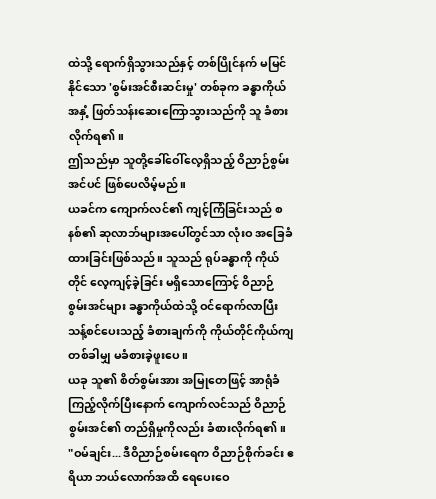ထဲသို့ ရောက်ရှိသွားသည်နှင့် တစ်ပြိုင်နက် မမြင်နိုင်သော 'စွမ်းအင်စီးဆင်းမှု' တစ်ခုက ခန္ဓာကိုယ်အနှံ့ ဖြတ်သန်းဆေးကြောသွားသည်ကို သူ ခံစားလိုက်ရ၏။
ဤသည်မှာ သူတို့ခေါ်ဝေါ်လေ့ရှိသည့် ဝိညာဉ်စွမ်းအင်ပင် ဖြစ်ပေလိမ့်မည်။
ယခင်က ကျောက်လင်၏ ကျင့်ကြံခြင်းသည် စနစ်၏ ဆုလာဘ်များအပေါ်တွင်သာ လုံးဝ အခြေခံထားခြင်းဖြစ်သည်။ သူသည် ရုပ်ခန္ဓာကို ကိုယ်တိုင် လေ့ကျင့်ခဲ့ခြင်း မရှိသောကြောင့် ဝိညာဉ်စွမ်းအင်များ ခန္ဓာကိုယ်ထဲသို့ ဝင်ရောက်လာပြီး သန့်စင်ပေးသည့် ခံစားချက်ကို ကိုယ်တိုင်ကိုယ်ကျ တစ်ခါမျှ မခံစားခဲ့ဖူးပေ။
ယခု သူ၏ စိတ်စွမ်းအား အမြုတေဖြင့် အာရုံခံကြည့်လိုက်ပြီးနောက် ကျောက်လင်သည် ဝိညာဉ်စွမ်းအင်၏ တည်ရှိမှုကိုလည်း ခံစားလိုက်ရ၏။
"ဝမ်ချင်း... ဒီဝိညာဉ်စမ်းရေက ဝိညာဉ်စိုက်ခင်း ဧရိယာ ဘယ်လောက်အထိ ရေပေးဝေ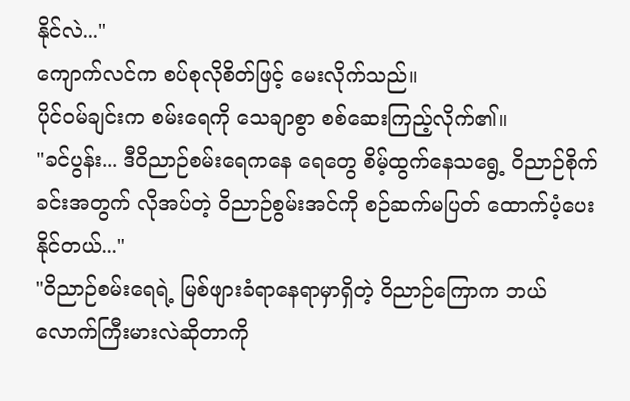နိုင်လဲ..."
ကျောက်လင်က စပ်စုလိုစိတ်ဖြင့် မေးလိုက်သည်။
ပိုင်ဝမ်ချင်းက စမ်းရေကို သေချာစွာ စစ်ဆေးကြည့်လိုက်၏။
"ခင်ပွန်း... ဒီဝိညာဉ်စမ်းရေကနေ ရေတွေ စိမ့်ထွက်နေသရွေ့ ဝိညာဉ်စိုက်ခင်းအတွက် လိုအပ်တဲ့ ဝိညာဉ်စွမ်းအင်ကို စဉ်ဆက်မပြတ် ထောက်ပံ့ပေးနိုင်တယ်..."
"ဝိညာဉ်စမ်းရေရဲ့ မြစ်ဖျားခံရာနေရာမှာရှိတဲ့ ဝိညာဉ်ကြောက ဘယ်လောက်ကြီးမားလဲဆိုတာကို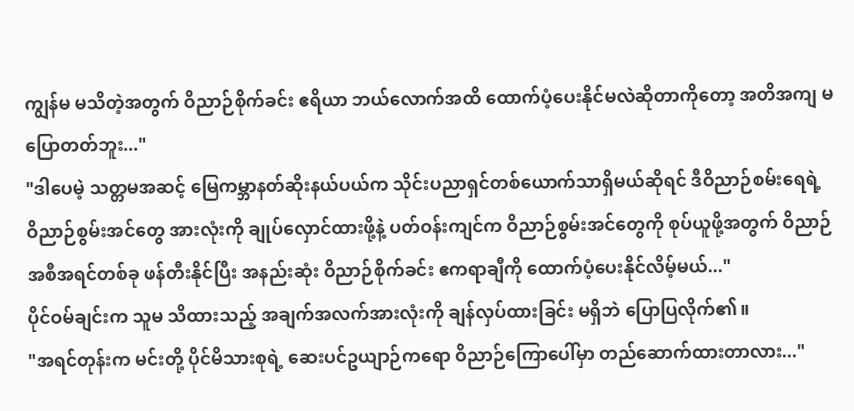ကျွန်မ မသိတဲ့အတွက် ဝိညာဉ်စိုက်ခင်း ဧရိယာ ဘယ်လောက်အထိ ထောက်ပံ့ပေးနိုင်မလဲဆိုတာကိုတော့ အတိအကျ မပြောတတ်ဘူး..."
"ဒါပေမဲ့ သတ္တမအဆင့် မြေကမ္ဘာနတ်ဆိုးနယ်ပယ်က သိုင်းပညာရှင်တစ်ယောက်သာရှိမယ်ဆိုရင် ဒီဝိညာဉ်စမ်းရေရဲ့ ဝိညာဉ်စွမ်းအင်တွေ အားလုံးကို ချုပ်လှောင်ထားဖို့နဲ့ ပတ်ဝန်းကျင်က ဝိညာဉ်စွမ်းအင်တွေကို စုပ်ယူဖို့အတွက် ဝိညာဉ်အစီအရင်တစ်ခု ဖန်တီးနိုင်ပြီး အနည်းဆုံး ဝိညာဉ်စိုက်ခင်း ဧကရာချီကို ထောက်ပံ့ပေးနိုင်လိမ့်မယ်..."
ပိုင်ဝမ်ချင်းက သူမ သိထားသည့် အချက်အလက်အားလုံးကို ချန်လှပ်ထားခြင်း မရှိဘဲ ပြောပြလိုက်၏။
"အရင်တုန်းက မင်းတို့ ပိုင်မိသားစုရဲ့ ဆေးပင်ဥယျာဉ်ကရော ဝိညာဉ်ကြောပေါ်မှာ တည်ဆောက်ထားတာလား..."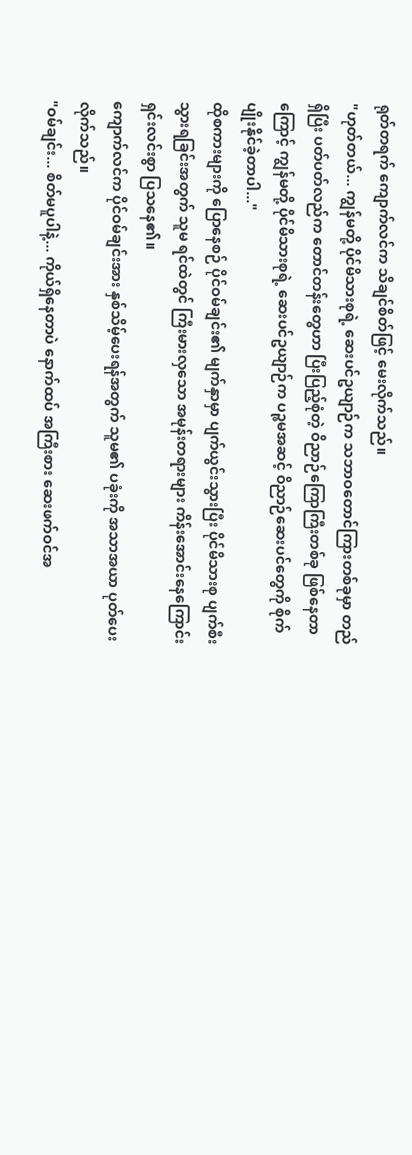ရုတ်တရက် ကျောက်လင်က သိချင်စိတ်ဖြင့် မေးလိုက်သည်။
"ဟုတ်တယ်... ကျွန်မတို့ ပိုင်မိသားစုရဲ့ ဆေးပင်ဥယျာဉ်က သဘာဝတောင်ကြားတစ်ခုမှာ တည်ရှိပြီး ပတ်ပတ်လည်က တောင်တန်းတွေဟာ ပြီးပြည့်စုံတဲ့ ဝိညာဉ်ကြောကြီးတစ်ခု ဖြစ်နေတာကြောင့် ကျွန်မတို့ ပိုင်မိသားစုရဲ့ ဆေးပင်ဥယျာဉ်က ပဉ္စမအဆင့် ဝိညာဉ်ဆေးပင်တွေကို စိုက်ပျိုးနိုင်ခဲ့တာပါ..."
ထိုစကားများကို ပြောနေစဉ် ပိုင်ဝမ်ချင်း၏ မျက်နှာမှာ ပျက်ယွင်းသွားပြီး ပိုင်မိသားစု ပျက်စီးသွားရခြင်းအတွက် သူမ ရင်ထဲတွင် ကြီးမားလှသော အမုန်းတရားများ ကိန်းအောင်းနေကြောင်း ရှင်းလင်းစွာ ပြသနေ၏။
ကျောက်လင်က ပိုင်ဝမ်ချင်းအား နှစ်သိမ့်ပေးရန်အတွက် သူမ၏ ပခုံးကို အသာအယာ ပုတ်ပေးလိုက်သည်။
"ဝမ်ချင်း... စိတ်မပူပါနဲ့... ကိုယ်ရှိနေတာပဲ နောက်ထပ် အကြီးစား ဆေးဖက်ဝင်အ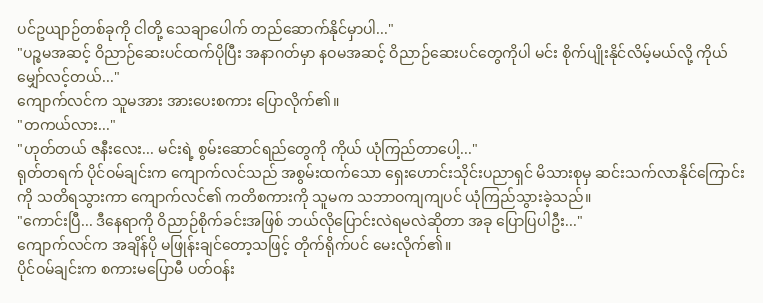ပင်ဥယျာဉ်တစ်ခုကို ငါတို့ သေချာပေါက် တည်ဆောက်နိုင်မှာပါ..."
"ပဉ္စမအဆင့် ဝိညာဉ်ဆေးပင်ထက်ပိုပြီး အနာဂတ်မှာ နဝမအဆင့် ဝိညာဉ်ဆေးပင်တွေကိုပါ မင်း စိုက်ပျိုးနိုင်လိမ့်မယ်လို့ ကိုယ် မျှော်လင့်တယ်..."
ကျောက်လင်က သူမအား အားပေးစကား ပြောလိုက်၏။
"တကယ်လား..."
"ဟုတ်တယ် ဇနီးလေး... မင်းရဲ့ စွမ်းဆောင်ရည်တွေကို ကိုယ် ယုံကြည်တာပေါ့..."
ရုတ်တရက် ပိုင်ဝမ်ချင်းက ကျောက်လင်သည် အစွမ်းထက်သော ရှေးဟောင်းသိုင်းပညာရှင် မိသားစုမှ ဆင်းသက်လာနိုင်ကြောင်းကို သတိရသွားကာ ကျောက်လင်၏ ကတိစကားကို သူမက သဘာဝကျကျပင် ယုံကြည်သွားခဲ့သည်။
"ကောင်းပြီ... ဒီနေရာကို ဝိညာဉ်စိုက်ခင်းအဖြစ် ဘယ်လိုပြောင်းလဲရမလဲဆိုတာ အခု ပြောပြပါဦး..."
ကျောက်လင်က အချိန်ပို မဖြုန်းချင်တော့သဖြင့် တိုက်ရိုက်ပင် မေးလိုက်၏။
ပိုင်ဝမ်ချင်းက စကားမပြောမီ ပတ်ဝန်း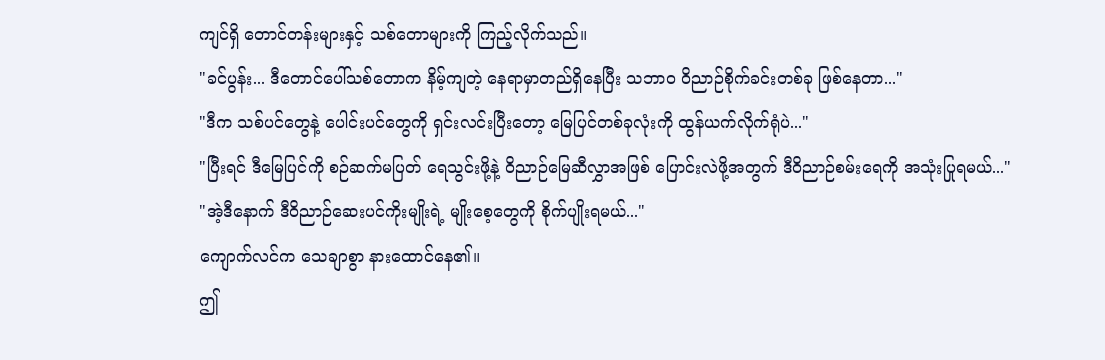ကျင်ရှိ တောင်တန်းများနှင့် သစ်တောများကို ကြည့်လိုက်သည်။
"ခင်ပွန်း... ဒီတောင်ပေါ်သစ်တောက နိမ့်ကျတဲ့ နေရာမှာတည်ရှိနေပြီး သဘာဝ ဝိညာဉ်စိုက်ခင်းတစ်ခု ဖြစ်နေတာ..."
"ဒီက သစ်ပင်တွေနဲ့ ပေါင်းပင်တွေကို ရှင်းလင်းပြီးတော့ မြေပြင်တစ်ခုလုံးကို ထွန်ယက်လိုက်ရုံပဲ..."
"ပြီးရင် ဒီမြေပြင်ကို စဉ်ဆက်မပြတ် ရေသွင်းဖို့နဲ့ ဝိညာဉ်မြေဆီလွှာအဖြစ် ပြောင်းလဲဖို့အတွက် ဒီဝိညာဉ်စမ်းရေကို အသုံးပြုရမယ်..."
"အဲ့ဒီနောက် ဒီဝိညာဉ်ဆေးပင်ကိုးမျိုးရဲ့ မျိုးစေ့တွေကို စိုက်ပျိုးရမယ်..."
ကျောက်လင်က သေချာစွာ နားထောင်နေ၏။
ဤ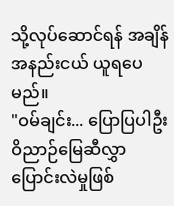သို့လုပ်ဆောင်ရန် အချိန်အနည်းငယ် ယူရပေမည်။
"ဝမ်ချင်း... ပြောပြပါဦး ဝိညာဉ်မြေဆီလွှာ ပြောင်းလဲမှုဖြစ်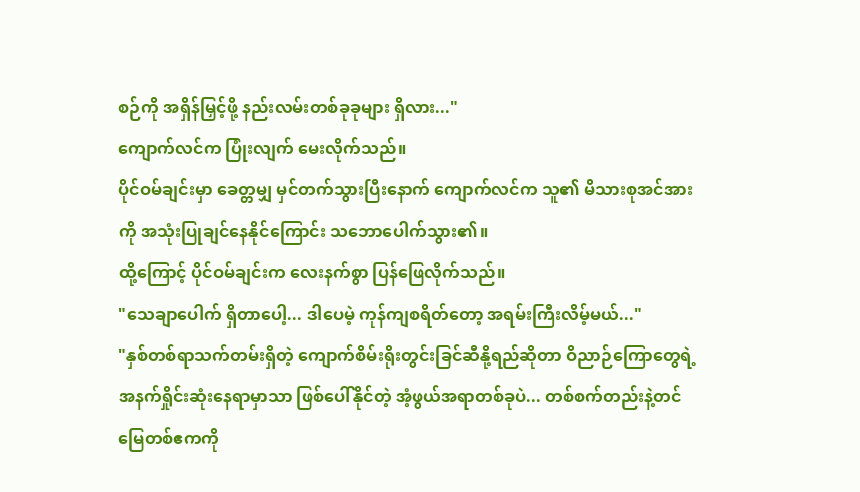စဉ်ကို အရှိန်မြှင့်ဖို့ နည်းလမ်းတစ်ခုခုများ ရှိလား..."
ကျောက်လင်က ပြုံးလျက် မေးလိုက်သည်။
ပိုင်ဝမ်ချင်းမှာ ခေတ္တမျှ မှင်တက်သွားပြီးနောက် ကျောက်လင်က သူ၏ မိသားစုအင်အားကို အသုံးပြုချင်နေနိုင်ကြောင်း သဘောပေါက်သွား၏။
ထို့ကြောင့် ပိုင်ဝမ်ချင်းက လေးနက်စွာ ပြန်ဖြေလိုက်သည်။
"သေချာပေါက် ရှိတာပေါ့... ဒါပေမဲ့ ကုန်ကျစရိတ်တော့ အရမ်းကြီးလိမ့်မယ်..."
"နှစ်တစ်ရာသက်တမ်းရှိတဲ့ ကျောက်စိမ်းရိုးတွင်းခြင်ဆီနို့ရည်ဆိုတာ ဝိညာဉ်ကြောတွေရဲ့ အနက်ရှိုင်းဆုံးနေရာမှာသာ ဖြစ်ပေါ်နိုင်တဲ့ အံ့ဖွယ်အရာတစ်ခုပဲ... တစ်စက်တည်းနဲ့တင် မြေတစ်ဧကကို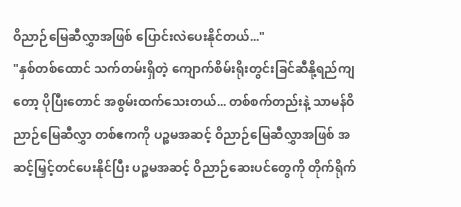ဝိညာဉ်မြေဆီလွှာအဖြစ် ပြောင်းလဲပေးနိုင်တယ်..."
"နှစ်တစ်ထောင် သက်တမ်းရှိတဲ့ ကျောက်စိမ်းရိုးတွင်းခြင်ဆီနို့ရည်ကျတော့ ပိုပြီးတောင် အစွမ်းထက်သေးတယ်... တစ်စက်တည်းနဲ့ သာမန်ဝိညာဉ်မြေဆီလွှာ တစ်ဧကကို ပဉ္စမအဆင့် ဝိညာဉ်မြေဆီလွှာအဖြစ် အဆင့်မြှင့်တင်ပေးနိုင်ပြီး ပဉ္စမအဆင့် ဝိညာဉ်ဆေးပင်တွေကို တိုက်ရိုက်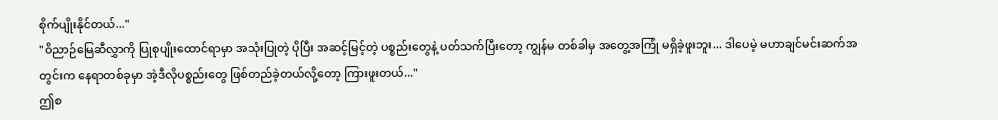စိုက်ပျိုးနိုင်တယ်..."
"ဝိညာဉ်မြေဆီလွှာကို ပြုစုပျိုးထောင်ရာမှာ အသုံးပြုတဲ့ ပိုပြီး အဆင့်မြင့်တဲ့ ပစ္စည်းတွေနဲ့ ပတ်သက်ပြီးတော့ ကျွန်မ တစ်ခါမှ အတွေ့အကြုံ မရှိခဲ့ဖူးဘူး... ဒါပေမဲ့ မဟာချင်မင်းဆက်အတွင်းက နေရာတစ်ခုမှာ အဲ့ဒီလိုပစ္စည်းတွေ ဖြစ်တည်ခဲ့တယ်လို့တော့ ကြားဖူးတယ်..."
ဤစ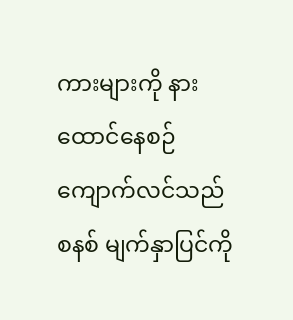ကားများကို နားထောင်နေစဉ် ကျောက်လင်သည် စနစ် မျက်နှာပြင်ကို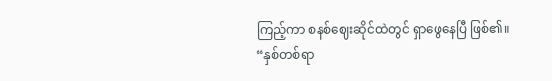ကြည့်ကာ စနစ်ဈေးဆိုင်ထဲတွင် ရှာဖွေနေပြီ ဖြစ်၏။
“နှစ်တစ်ရာ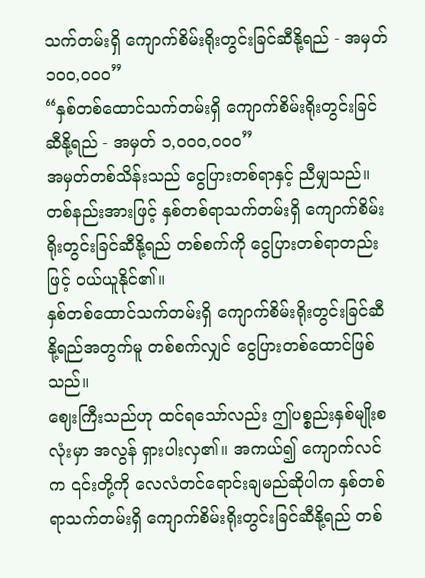သက်တမ်းရှိ ကျောက်စိမ်းရိုးတွင်းခြင်ဆီနို့ရည် - အမှတ် ၁၀၀,၀၀၀”
“နှစ်တစ်ထောင်သက်တမ်းရှိ ကျောက်စိမ်းရိုးတွင်းခြင်ဆီနို့ရည် - အမှတ် ၁,၀၀၀,၀၀၀”
အမှတ်တစ်သိန်းသည် ငွေပြားတစ်ရာနှင့် ညီမျှသည်။
တစ်နည်းအားဖြင့် နှစ်တစ်ရာသက်တမ်းရှိ ကျောက်စိမ်းရိုးတွင်းခြင်ဆီနို့ရည် တစ်စက်ကို ငွေပြားတစ်ရာတည်းဖြင့် ဝယ်ယူနိုင်၏။
နှစ်တစ်ထောင်သက်တမ်းရှိ ကျောက်စိမ်းရိုးတွင်းခြင်ဆီနို့ရည်အတွက်မူ တစ်စက်လျှင် ငွေပြားတစ်ထောင်ဖြစ်သည်။
ဈေးကြီးသည်ဟု ထင်ရသော်လည်း ဤပစ္စည်းနှစ်မျိုးစလုံးမှာ အလွန် ရှားပါးလှ၏။ အကယ်၍ ကျောက်လင်က ၎င်းတို့ကို လေလံတင်ရောင်းချမည်ဆိုပါက နှစ်တစ်ရာသက်တမ်းရှိ ကျောက်စိမ်းရိုးတွင်းခြင်ဆီနို့ရည် တစ်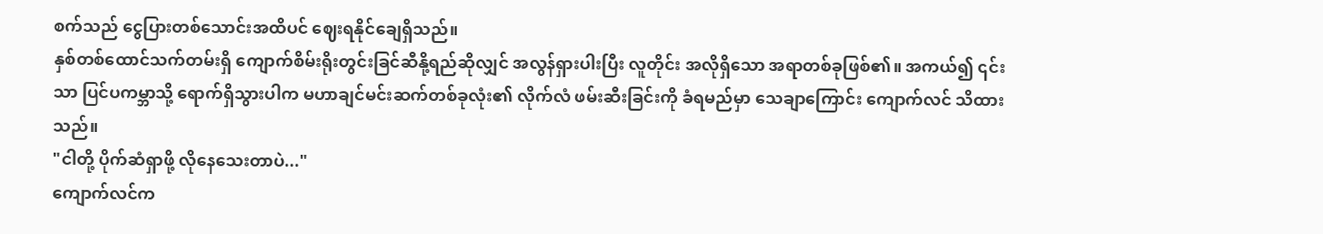စက်သည် ငွေပြားတစ်သောင်းအထိပင် ဈေးရနိုင်ချေရှိသည်။
နှစ်တစ်ထောင်သက်တမ်းရှိ ကျောက်စိမ်းရိုးတွင်းခြင်ဆီနို့ရည်ဆိုလျှင် အလွန်ရှားပါးပြီး လူတိုင်း အလိုရှိသော အရာတစ်ခုဖြစ်၏။ အကယ်၍ ၎င်းသာ ပြင်ပကမ္ဘာသို့ ရောက်ရှိသွားပါက မဟာချင်မင်းဆက်တစ်ခုလုံး၏ လိုက်လံ ဖမ်းဆီးခြင်းကို ခံရမည်မှာ သေချာကြောင်း ကျောက်လင် သိထားသည်။
"ငါတို့ ပိုက်ဆံရှာဖို့ လိုနေသေးတာပဲ..."
ကျောက်လင်က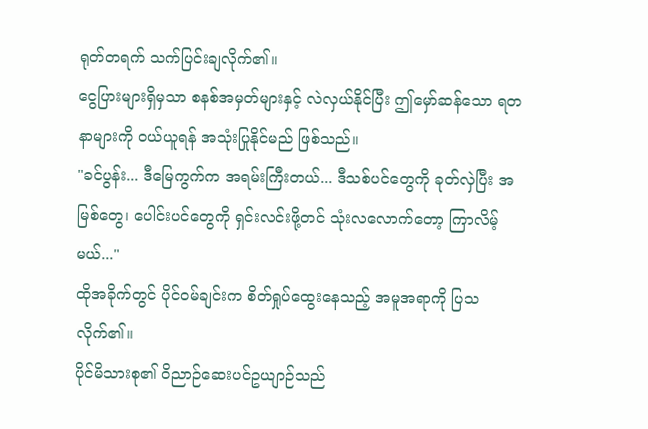ရုတ်တရက် သက်ပြင်းချလိုက်၏။
ငွေပြားများရှိမှသာ စနစ်အမှတ်များနှင့် လဲလှယ်နိုင်ပြီး ဤမှော်ဆန်သော ရတနာများကို ဝယ်ယူရန် အသုံးပြုနိုင်မည် ဖြစ်သည်။
"ခင်ပွန်း... ဒီမြေကွက်က အရမ်းကြီးတယ်... ဒီသစ်ပင်တွေကို ခုတ်လှဲပြီး အမြစ်တွေ၊ ပေါင်းပင်တွေကို ရှင်းလင်းဖို့တင် သုံးလလောက်တော့ ကြာလိမ့်မယ်..."
ထိုအခိုက်တွင် ပိုင်ဝမ်ချင်းက စိတ်ရှုပ်ထွေးနေသည့် အမူအရာကို ပြသလိုက်၏။
ပိုင်မိသားစု၏ ဝိညာဉ်ဆေးပင်ဥယျာဉ်သည်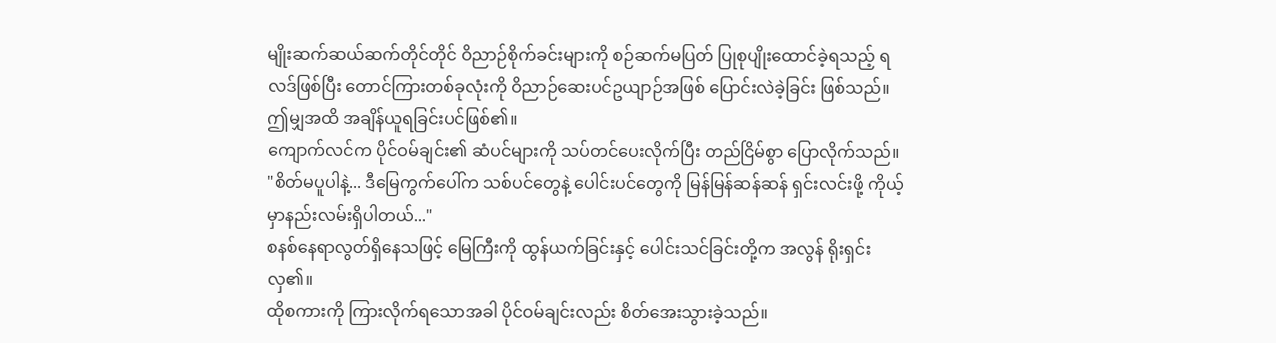မျိုးဆက်ဆယ်ဆက်တိုင်တိုင် ဝိညာဉ်စိုက်ခင်းများကို စဉ်ဆက်မပြတ် ပြုစုပျိုးထောင်ခဲ့ရသည့် ရလဒ်ဖြစ်ပြီး တောင်ကြားတစ်ခုလုံးကို ဝိညာဉ်ဆေးပင်ဥယျာဉ်အဖြစ် ပြောင်းလဲခဲ့ခြင်း ဖြစ်သည်။
ဤမျှအထိ အချိန်ယူရခြင်းပင်ဖြစ်၏။
ကျောက်လင်က ပိုင်ဝမ်ချင်း၏ ဆံပင်များကို သပ်တင်ပေးလိုက်ပြီး တည်ငြိမ်စွာ ပြောလိုက်သည်။
"စိတ်မပူပါနဲ့... ဒီမြေကွက်ပေါ်က သစ်ပင်တွေနဲ့ ပေါင်းပင်တွေကို မြန်မြန်ဆန်ဆန် ရှင်းလင်းဖို့ ကိုယ့်မှာနည်းလမ်းရှိပါတယ်..."
စနစ်နေရာလွတ်ရှိနေသဖြင့် မြေကြီးကို ထွန်ယက်ခြင်းနှင့် ပေါင်းသင်ခြင်းတို့က အလွန် ရိုးရှင်းလှ၏။
ထိုစကားကို ကြားလိုက်ရသောအခါ ပိုင်ဝမ်ချင်းလည်း စိတ်အေးသွားခဲ့သည်။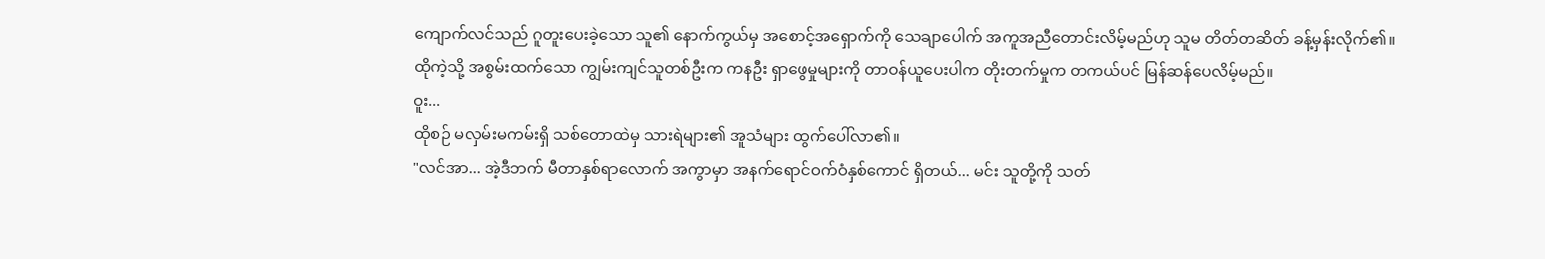ကျောက်လင်သည် ဂူတူးပေးခဲ့သော သူ၏ နောက်ကွယ်မှ အစောင့်အရှောက်ကို သေချာပေါက် အကူအညီတောင်းလိမ့်မည်ဟု သူမ တိတ်တဆိတ် ခန့်မှန်းလိုက်၏။
ထိုကဲ့သို့ အစွမ်းထက်သော ကျွမ်းကျင်သူတစ်ဦးက ကနဦး ရှာဖွေမှုများကို တာဝန်ယူပေးပါက တိုးတက်မှုက တကယ်ပင် မြန်ဆန်ပေလိမ့်မည်။
ဝူး...
ထိုစဉ် မလှမ်းမကမ်းရှိ သစ်တောထဲမှ သားရဲများ၏ အူသံများ ထွက်ပေါ်လာ၏။
"လင်အာ... အဲ့ဒီဘက် မီတာနှစ်ရာလောက် အကွာမှာ အနက်ရောင်ဝက်ဝံနှစ်ကောင် ရှိတယ်... မင်း သူတို့ကို သတ်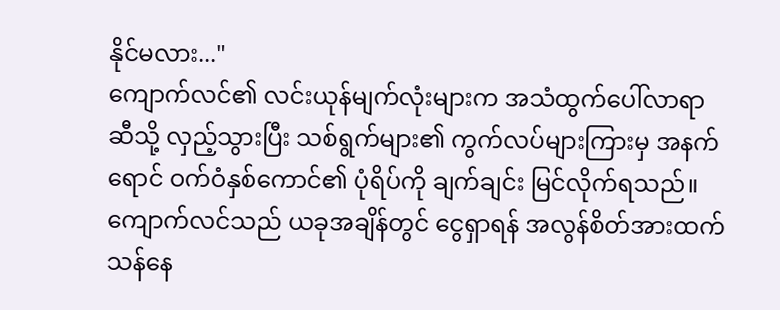နိုင်မလား..."
ကျောက်လင်၏ လင်းယုန်မျက်လုံးများက အသံထွက်ပေါ်လာရာဆီသို့ လှည့်သွားပြီး သစ်ရွက်များ၏ ကွက်လပ်များကြားမှ အနက်ရောင် ဝက်ဝံနှစ်ကောင်၏ ပုံရိပ်ကို ချက်ချင်း မြင်လိုက်ရသည်။
ကျောက်လင်သည် ယခုအချိန်တွင် ငွေရှာရန် အလွန်စိတ်အားထက်သန်နေ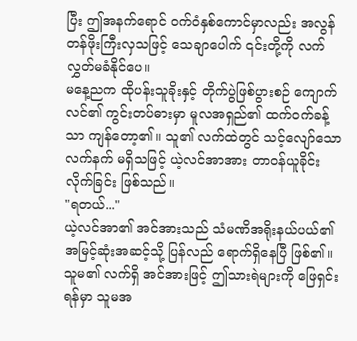ပြီး ဤအနက်ရောင် ဝက်ဝံနှစ်ကောင်မှာလည်း အလွန်တန်ဖိုးကြီးလှသဖြင့် သေချာပေါက် ၎င်းတို့ကို လက်လွှတ်မခံနိုင်ပေ။
မနေ့ညက ထိုပန်းသူခိုးနှင့် တိုက်ပွဲဖြစ်ပွားစဉ် ကျောက်လင်၏ ကွင်းတပ်ဓားမှာ မူလအရှည်၏ ထက်ဝက်ခန့်သာ ကျန်တော့၏။ သူ၏ လက်ထဲတွင် သင့်လျော်သော လက်နက် မရှိသဖြင့် ယဲ့လင်အာအား တာဝန်ယူခိုင်းလိုက်ခြင်း ဖြစ်သည်။
"ရတယ်..."
ယဲ့လင်အာ၏ အင်အားသည် သံမဏိအရိုးနယ်ပယ်၏ အမြင့်ဆုံးအဆင့်သို့ ပြန်လည် ရောက်ရှိနေပြီ ဖြစ်၏။ သူမ၏ လက်ရှိ အင်အားဖြင့် ဤသားရဲများကို ဖြေရှင်းရန်မှာ သူမအ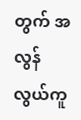တွက် အလွန် လွယ်ကူ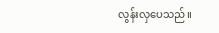လွန်းလှပေသည်။